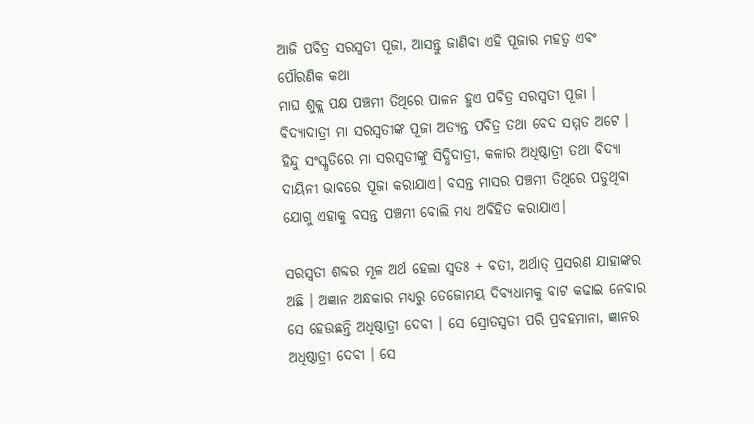ଆଜି ପବିତ୍ର ସରସ୍ଵତୀ ପୂଜା, ଆସନ୍ତୁ ଜାଣିବା ଏହି ପୂଜାର ମହତ୍ଵ ଏବଂ ପୌରଣିକ କଥା
ମାଘ ଶୁକ୍ଲ ପକ୍ଷ ପଞ୍ଚମୀ ତିଥିରେ ପାଳନ ହୁଏ ପବିତ୍ର ସରସ୍ଵତୀ ପୂଜା । ବିଦ୍ୟାଦାତ୍ରୀ ମା ସରସ୍ଵତୀଙ୍କ ପୂଜା ଅତ୍ୟନ୍ତ ପବିତ୍ର ତଥା ବେଦ ସମ୍ମତ ଅଟେ । ହିନ୍ଦୁ ସଂସ୍କୃତିରେ ମା ସରସ୍ଵତୀଙ୍କୁ ସିଦ୍ଧିଦାତ୍ରୀ, କଳାର ଅଧିଷ୍ଠାତ୍ରୀ ତଥା ବିଦ୍ୟା ଦାୟିନୀ ଭାବରେ ପୂଜା କରାଯାଏ। ବସନ୍ତ ମାସର ପଞ୍ଚମୀ ତିଥିରେ ପଡୁଥିବା ଯୋଗୁ ଏହାକୁ ବସନ୍ତ ପଞ୍ଚମୀ ବୋଲି ମଧ୍ୟ ଅବିହିତ କରାଯାଏ।

ସରସ୍ୱତୀ ଶବ୍ଦର ମୂଳ ଅର୍ଥ ହେଲା ସ୍ୱତଃ + ବତୀ, ଅର୍ଥାତ୍ ପ୍ରସରଣ ଯାହାଙ୍କର ଅଛି । ଅଜ୍ଞାନ ଅନ୍ଧକାର ମଧ୍ୟରୁ ତେଜୋମୟ ଦିବ୍ୟଧାମକୁ ବାଟ କଢାଇ ନେବାର ସେ ହେଉଛନ୍ତି ଅଧିଷ୍ଠାତ୍ରୀ ଦେବୀ । ସେ ସ୍ରୋତସ୍ୱତୀ ପରି ପ୍ରବହମାନା, ଜ୍ଞାନର ଅଧିଷ୍ଠାତ୍ରୀ ଦେବୀ । ସେ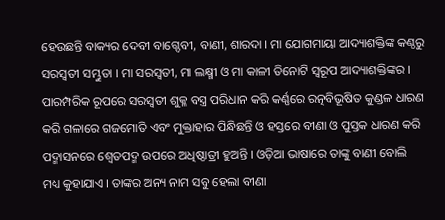ହେଉଛନ୍ତି ବାକ୍ୟର ଦେବୀ ବାଗ୍ଦେବୀ, ବାଣୀ, ଶାରଦା । ମା ଯୋଗମାୟା ଆଦ୍ୟାଶକ୍ତିଙ୍କ କଣ୍ଠରୁ ସରସ୍ୱତୀ ସମ୍ଭୁତା । ମା ସରସ୍ୱତୀ, ମା ଲକ୍ଷ୍ମୀ ଓ ମା କାଳୀ ତିନୋଟି ସ୍ୱରୂପ ଆଦ୍ୟାଶକ୍ତିଙ୍କର ।
ପାରମ୍ପରିକ ରୂପରେ ସରସ୍ୱତୀ ଶୁକ୍ଳ ବସ୍ତ୍ର ପରିଧାନ କରି କର୍ଣ୍ଣରେ ରତ୍ନବିଭୂଷିତ କୁଣ୍ଡଳ ଧାରଣ କରି ଗଳାରେ ଗଜମୋତି ଏବଂ ମୁକ୍ତାହାର ପିନ୍ଧିଛନ୍ତି ଓ ହସ୍ତରେ ବୀଣା ଓ ପୁସ୍ତକ ଧାରଣ କରି ପଦ୍ମାସନରେ ଶ୍ୱେତପଦ୍ମ ଉପରେ ଅଧିଷ୍ଠାତ୍ରୀ ହୁଅନ୍ତି । ଓଡ଼ିଆ ଭାଷାରେ ତାଙ୍କୁ ବାଣୀ ବୋଲି ମଧ୍ୟ କୁହାଯାଏ । ତାଙ୍କର ଅନ୍ୟ ନାମ ସବୁ ହେଲା ବୀଣା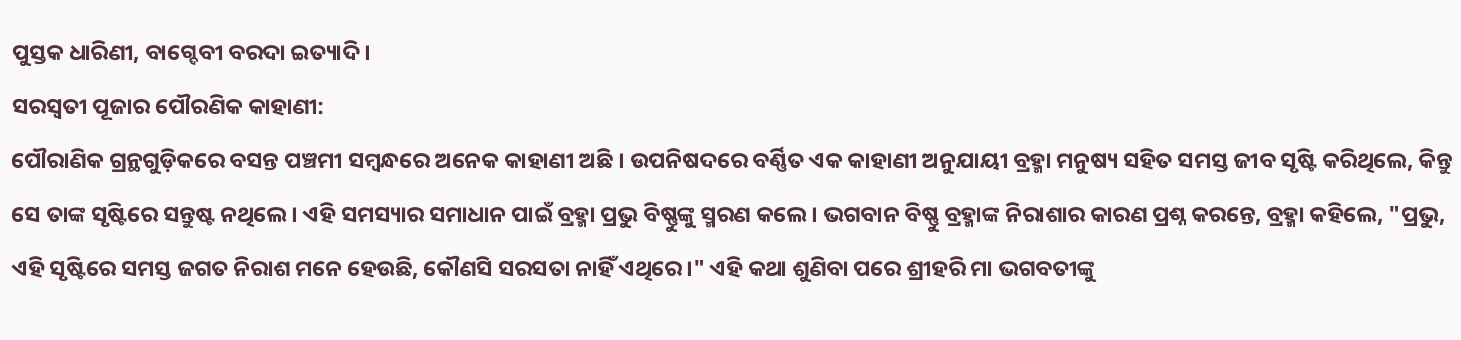ପୁସ୍ତକ ଧାରିଣୀ, ବାଗ୍ଦେବୀ ବରଦା ଇତ୍ୟାଦି ।
ସରସ୍ଵତୀ ପୂଜାର ପୌରଣିକ କାହାଣୀ:
ପୌରାଣିକ ଗ୍ରନ୍ଥଗୁଡ଼ିକରେ ବସନ୍ତ ପଞ୍ଚମୀ ସମ୍ବନ୍ଧରେ ଅନେକ କାହାଣୀ ଅଛି । ଉପନିଷଦରେ ବର୍ଣ୍ଣିତ ଏକ କାହାଣୀ ଅନୁଯାୟୀ ବ୍ରହ୍ମା ମନୁଷ୍ୟ ସହିତ ସମସ୍ତ ଜୀବ ସୃଷ୍ଟି କରିଥିଲେ, କିନ୍ତୁ ସେ ତାଙ୍କ ସୃଷ୍ଟିରେ ସନ୍ତୁଷ୍ଟ ନଥିଲେ। ଏହି ସମସ୍ୟାର ସମାଧାନ ପାଇଁ ବ୍ରହ୍ମା ପ୍ରଭୁ ବିଷ୍ଣୁଙ୍କୁ ସ୍ମରଣ କଲେ। ଭଗବାନ ବିଷ୍ଣୁ ବ୍ରହ୍ମାଙ୍କ ନିରାଶାର କାରଣ ପ୍ରଶ୍ନ କରନ୍ତେ, ବ୍ରହ୍ମା କହିଲେ, "ପ୍ରଭୁ, ଏହି ସୃଷ୍ଟିରେ ସମସ୍ତ ଜଗତ ନିରାଶ ମନେ ହେଉଛି, କୌଣସି ସରସତା ନାହିଁ ଏଥିରେ।" ଏହି କଥା ଶୁଣିବା ପରେ ଶ୍ରୀହରି ମା ଭଗବତୀଙ୍କୁ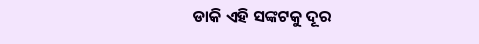ଡାକି ଏହି ସଙ୍କଟକୁ ଦୂର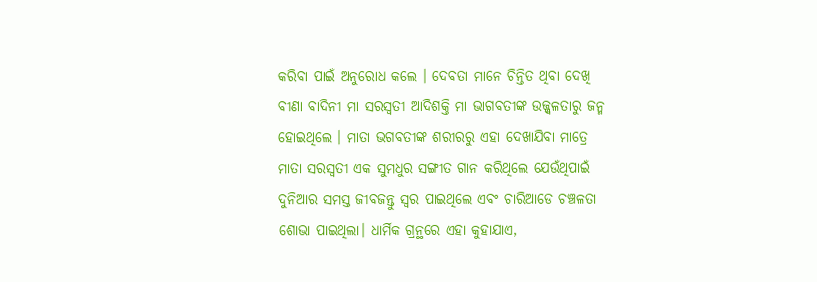କରିବା ପାଇଁ ଅନୁରୋଧ କଲେ । ଦେବତା ମାନେ ଚିନ୍ତିତ ଥିବା ଦେଖି ବୀଣା ବାଦିନୀ ମା ସରସ୍ୱତୀ ଆଦିଶକ୍ତି ମା ଭାଗବତୀଙ୍କ ଉଜ୍ଜ୍ୱଳତାରୁ ଜନ୍ମ ହୋଇଥିଲେ । ମାତା ଭଗବତୀଙ୍କ ଶରୀରରୁ ଏହା ଦେଖାଯିବା ମାତ୍ରେ ମାତା ସରସ୍ୱତୀ ଏକ ସୁମଧୁର ସଙ୍ଗୀତ ଗାନ କରିଥିଲେ ଯେଉଁଥିପାଇଁ ଦୁନିଆର ସମସ୍ତ ଜୀବଜନ୍ତୁ ସ୍ୱର ପାଇଥିଲେ ଏବଂ ଚାରିଆଡେ ଚଞ୍ଚଳତା ଶୋଭା ପାଇଥିଲା। ଧାର୍ମିକ ଗ୍ରନ୍ଥରେ ଏହା କୁହାଯାଏ,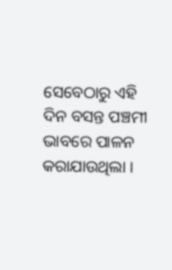ସେବେଠାରୁ ଏହି ଦିନ ବସନ୍ତ ପଞ୍ଚମୀ ଭାବରେ ପାଳନ କରାଯାଉଥିଲା ।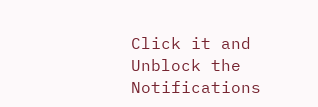Click it and Unblock the Notifications